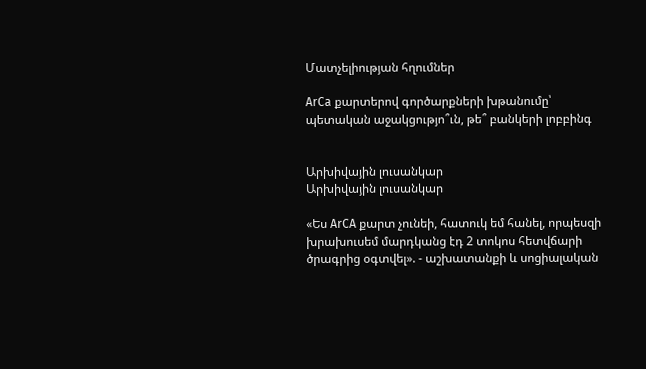Մատչելիության հղումներ

ArCa քարտերով գործարքների խթանումը՝ պետական աջակցությո՞ւն, թե՞ բանկերի լոբբինգ


Արխիվային լուսանկար
Արխիվային լուսանկար

«Ես ArCA քարտ չունեի, հատուկ եմ հանել, որպեսզի խրախուսեմ մարդկանց էդ 2 տոկոս հետվճարի ծրագրից օգտվել». - աշխատանքի և սոցիալական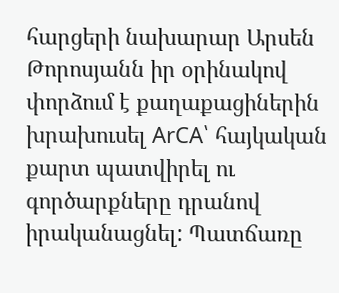հարցերի նախարար Արսեն Թորոսյանն իր օրինակով փորձում է քաղաքացիներին խրախուսել ArCA՝ հայկական քարտ պատվիրել ու գործարքները դրանով իրականացնել: Պատճառը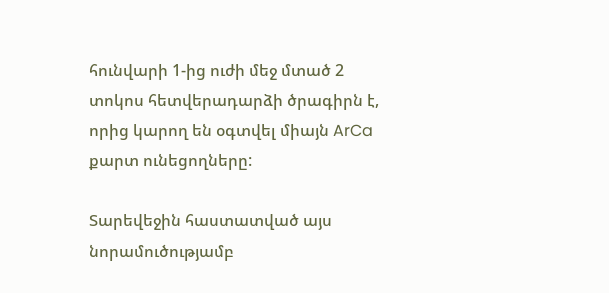հունվարի 1-ից ուժի մեջ մտած 2 տոկոս հետվերադարձի ծրագիրն է, որից կարող են օգտվել միայն ArCa քարտ ունեցողները:

Տարեվեջին հաստատված այս նորամուծությամբ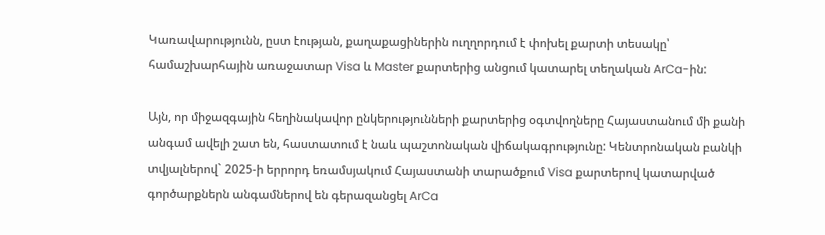Կառավարությունն, ըստ էության, քաղաքացիներին ուղղորդում է փոխել քարտի տեսակը՝ համաշխարհային առաջատար Visa և Master քարտերից անցում կատարել տեղական ArCa-ին:

Այն, որ միջազգային հեղինակավոր ընկերությունների քարտերից օգտվողները Հայաստանում մի քանի անգամ ավելի շատ են, հաստատում է նաև պաշտոնական վիճակագրությունը: Կենտրոնական բանկի տվյալներով` 2025-ի երրորդ եռամսյակում Հայաստանի տարածքում Visa քարտերով կատարված գործարքներն անգամներով են գերազանցել ArCa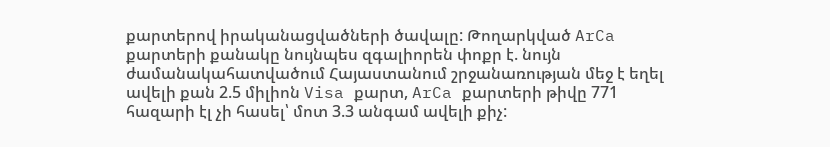քարտերով իրականացվածների ծավալը: Թողարկված ArCa քարտերի քանակը նույնպես զգալիորեն փոքր է. նույն ժամանակահատվածում Հայաստանում շրջանառության մեջ է եղել ավելի քան 2.5 միլիոն Visa քարտ, ArCa քարտերի թիվը 771 հազարի էլ չի հասել՝ մոտ 3.3 անգամ ավելի քիչ: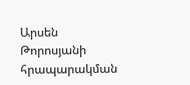Արսեն Թորոսյանի հրապարակման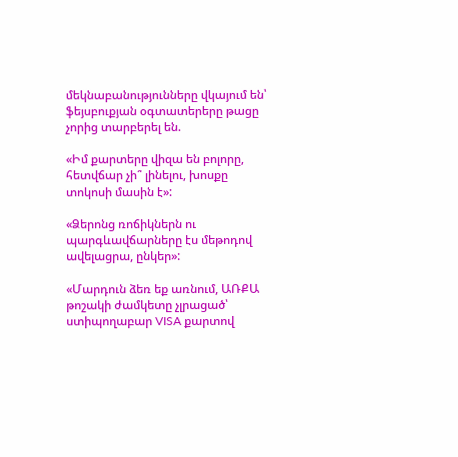մեկնաբանությունները վկայում են՝ ֆեյսբուքյան օգտատերերը թացը չորից տարբերել են.

«Իմ քարտերը վիզա են բոլորը, հետվճար չի՞ լինելու, խոսքը տոկոսի մասին է»:

«Ձերոնց ռոճիկներն ու պարգևավճարները էս մեթոդով ավելացրա, ընկեր»:

«Մարդուն ձեռ եք առնում, ԱՌՔԱ թոշակի ժամկետը չլրացած՝ ստիպողաբար VISA քարտով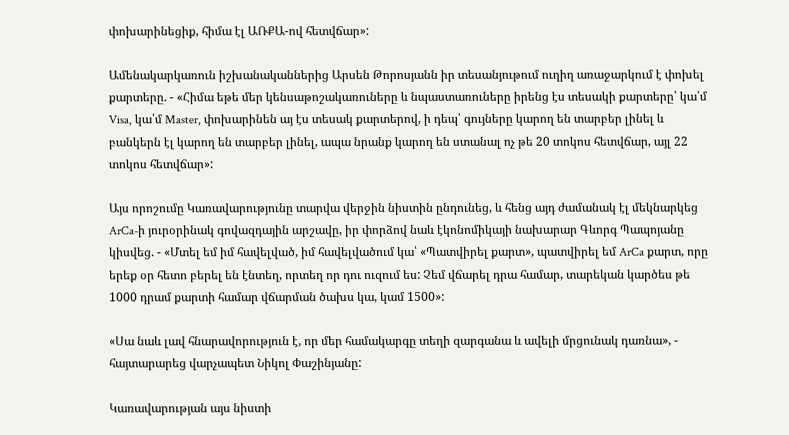փոխարինեցիք, հիմա էլ ԱՌՔԱ-ով հետվճար»:

Ամենակարկառուն իշխանականներից Արսեն Թորոսյանն իր տեսանյութում ուղիղ առաջարկում է փոխել քարտերը. - «Հիմա եթե մեր կենսաթոշակառուները և նպաստառուները իրենց էս տեսակի քարտերը՝ կա՛մ Visa, կա՛մ Master, փոխարինեն այ էս տեսակ քարտերով, ի դեպ՝ գույները կարող են տարբեր լինել և բանկերն էլ կարող են տարբեր լինել, ապա նրանք կարող են ստանալ ոչ թե 20 տոկոս հետվճար, այլ 22 տոկոս հետվճար»:

Այս որոշումը Կառավարությունը տարվա վերջին նիստին ընդունեց, և հենց այդ ժամանակ էլ մեկնարկեց ArCa-ի յուրօրինակ գովազդային արշավը, իր փորձով նաև էկոնոմիկայի նախարար Գևորգ Պապոյանը կիսվեց. - «Մտել եմ իմ հավելված, իմ հավելվածում կա՝ «Պատվիրել քարտ», պատվիրել եմ ArCa քարտ, որը երեք օր հետո բերել են էնտեղ, որտեղ որ դու ուզում ես: Չեմ վճարել դրա համար, տարեկան կարծես թե 1000 դրամ քարտի համար վճարման ծախս կա, կամ 1500»:

«Սա նաև լավ հնարավորություն է, որ մեր համակարգը տեղի զարգանա և ավելի մրցունակ դառնա», - հայտարարեց վարչապետ Նիկոլ Փաշինյանը:

Կառավարության այս նիստի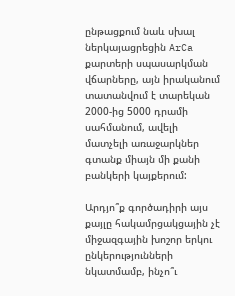ընթացքում նաև սխալ ներկայացրեցին ArCa քարտերի սպասարկման վճարները, այն իրականում տատանվում է տարեկան 2000-ից 5000 դրամի սահմանում, ավելի մատչելի առաջարկներ գտանք միայն մի քանի բանկերի կայքերում:

Արդյո՞ք գործադիրի այս քայլը հակամրցակցային չէ միջազգային խոշոր երկու ընկերությունների նկատմամբ, ինչո՞ւ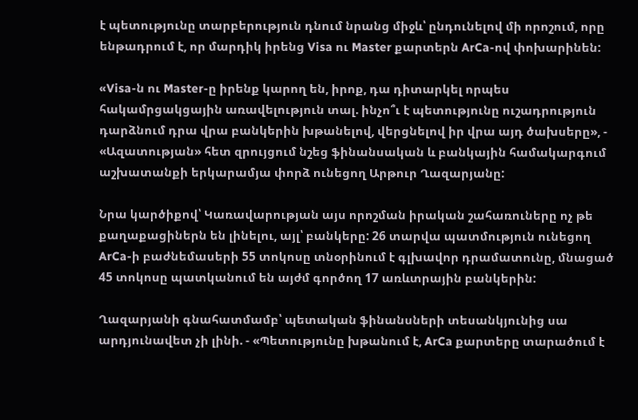է պետությունը տարբերություն դնում նրանց միջև՝ ընդունելով մի որոշում, որը ենթադրում է, որ մարդիկ իրենց Visa ու Master քարտերն ArCa-ով փոխարինեն:

«Visa-ն ու Master-ը իրենք կարող են, իրոք, դա դիտարկել որպես հակամրցակցային առավելություն տալ. ինչո՞ւ է պետությունը ուշադրություն դարձնում դրա վրա բանկերին խթանելով, վերցնելով իր վրա այդ ծախսերը», - «Ազատության» հետ զրույցում նշեց ֆինանսական և բանկային համակարգում աշխատանքի երկարամյա փորձ ունեցող Արթուր Ղազարյանը:

Նրա կարծիքով՝ Կառավարության այս որոշման իրական շահառուները ոչ թե քաղաքացիներն են լինելու, այլ՝ բանկերը: 26 տարվա պատմություն ունեցող ArCa-ի բաժնեմասերի 55 տոկոսը տնօրինում է գլխավոր դրամատունը, մնացած 45 տոկոսը պատկանում են այժմ գործող 17 առևտրային բանկերին:

Ղազարյանի գնահատմամբ՝ պետական ֆինանսների տեսանկյունից սա արդյունավետ չի լինի. - «Պետությունը խթանում է, ArCa քարտերը տարածում է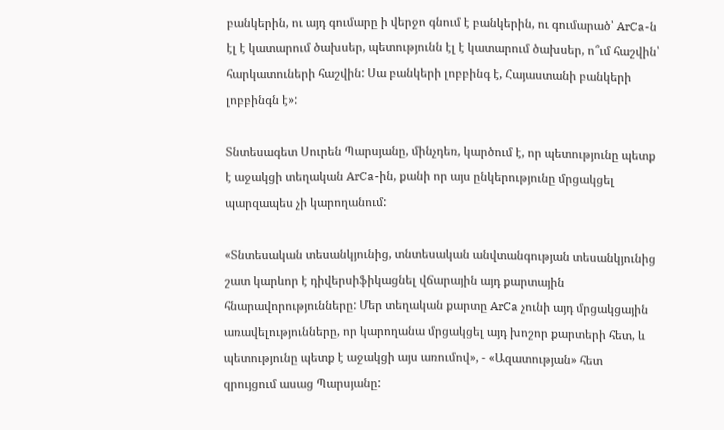բանկերին, ու այդ գումարը ի վերջո գնում է բանկերին, ու գումարած՝ ArCa-ն էլ է կատարում ծախսեր, պետությունն էլ է կատարում ծախսեր, ո՞ւմ հաշվին՝ հարկատուների հաշվին: Սա բանկերի լոբբինգ է, Հայաստանի բանկերի լոբբինգն է»:

Տնտեսագետ Սուրեն Պարսյանը, մինչդեռ, կարծում է, որ պետությունը պետք է աջակցի տեղական ArCa-ին, քանի որ այս ընկերությունը մրցակցել պարզապես չի կարողանում:

«Տնտեսական տեսանկյունից, տնտեսական անվտանգության տեսանկյունից շատ կարևոր է դիվերսիֆիկացնել վճարային այդ քարտային հնարավորությունները: Մեր տեղական քարտը ArCa չունի այդ մրցակցային առավելությունները, որ կարողանա մրցակցել այդ խոշոր քարտերի հետ, և պետությունը պետք է աջակցի այս առումով», - «Ազատության» հետ զրույցում ասաց Պարսյանը: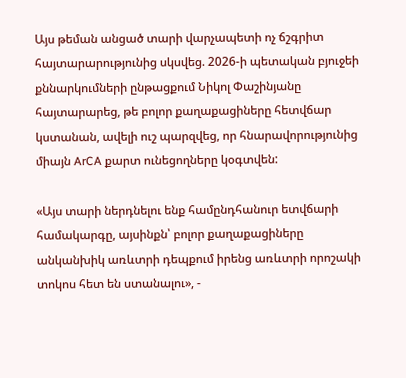Այս թեման անցած տարի վարչապետի ոչ ճշգրիտ հայտարարությունից սկսվեց. 2026-ի պետական բյուջեի քննարկումների ընթացքում Նիկոլ Փաշինյանը հայտարարեց, թե բոլոր քաղաքացիները հետվճար կստանան, ավելի ուշ պարզվեց, որ հնարավորությունից միայն ArCA քարտ ունեցողները կօգտվեն:

«Այս տարի ներդնելու ենք համընդհանուր ետվճարի համակարգը, այսինքն՝ բոլոր քաղաքացիները անկանխիկ առևտրի դեպքում իրենց առևտրի որոշակի տոկոս հետ են ստանալու», -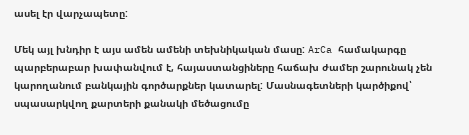ասել էր վարչապետը:

Մեկ այլ խնդիր է այս ամեն ամենի տեխնիկական մասը: ArCa համակարգը պարբերաբար խափանվում է, հայաստանցիները հաճախ ժամեր շարունակ չեն կարողանում բանկային գործարքներ կատարել: Մասնագետների կարծիքով՝ սպասարկվող քարտերի քանակի մեծացումը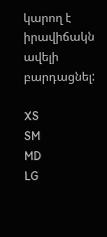կարող է իրավիճակն ավելի բարդացնել:

XS
SM
MD
LG